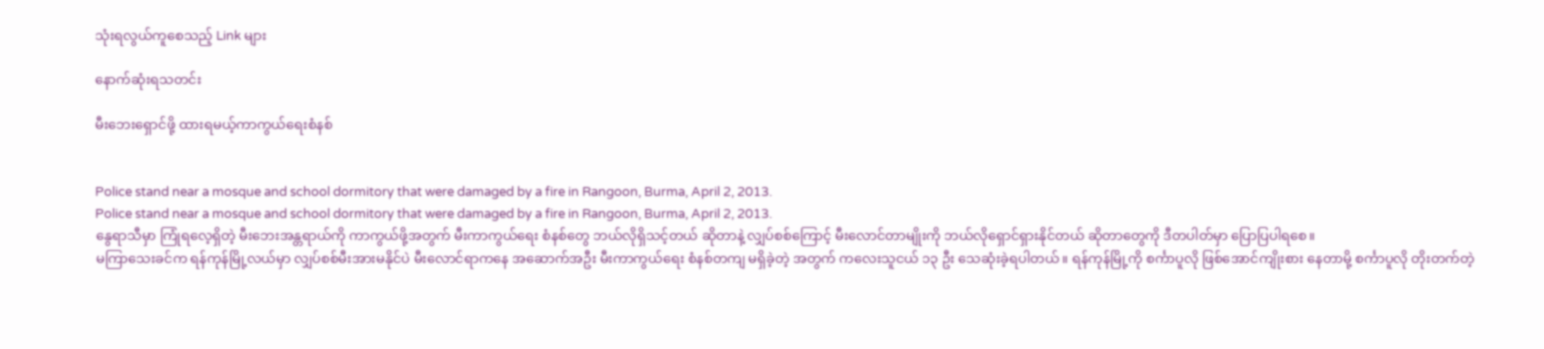သုံးရလွယ်ကူစေသည့် Link များ

နောက်ဆုံးရသတင်း

မီးဘေးရှောင်ဖို့ ထားရမယ့်ကာကွယ်ရေးစံနစ်


Police stand near a mosque and school dormitory that were damaged by a fire in Rangoon, Burma, April 2, 2013.
Police stand near a mosque and school dormitory that were damaged by a fire in Rangoon, Burma, April 2, 2013.
နွေရာသီမှာ ကြုံရလေ့ရှိတဲ့ မီးဘေးအန္တရာယ်ကို ကာကွယ်ဖို့အတွက် မီးကာကွယ်ရေး စံနစ်တွေ ဘယ်လိုရှိသင့်တယ် ဆိုတာနဲ့ လျှပ်စစ်ကြောင့် မီးလောင်တာမျိုးကို ဘယ်လိုရှောင်ရှားနိုင်တယ် ဆိုတာတွေကို ဒီတပါတ်မှာ ပြောပြပါရစေ။
မကြာသေးခင်က ရန်ကုန်မြို့လယ်မှာ လျှပ်စစ်မီးအားမနိုင်ပဲ မီးလောင်ရာကနေ အဆောက်အဦး မီးကာကွယ်ရေး စံနစ်တကျ မရှိခဲ့တဲ့ အတွက် ကလေးသူငယ် ၁၃ ဦး သေဆုံးခဲ့ရပါတယ်။ ရန်ကုန်မြို့ကို စင်္ကာပူလို ဖြစ်အောင်ကျိုးစား နေတာမို့ စင်္ကာပူလို တိုးတက်တဲ့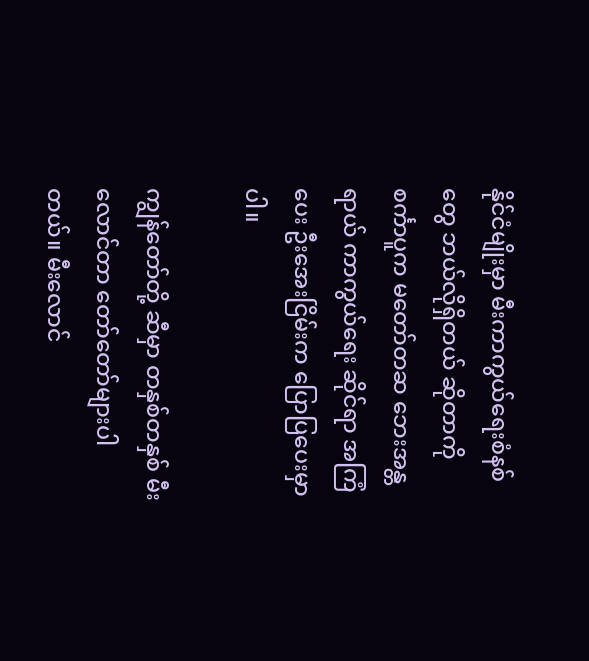နိုင်ငံမျိုးမှာ မီးကာကွယ်ရေးစံနစ်တွေ ဘယ်လိုရှိတယ် ဆိုတာကို စင်္ကာပူက မတော်တဆ ဘေးအန္တရာယ် ကာကွယ်ရေး ဆိုင်ရာ အကြံပေး ဦးအေးငြိမ်းက ပြောပြပေးမှာပါ။

ကျွန်တော်တို့ ဆီမှာ တနှစ်တနှစ် မီးလောင်တာ တော်တော်များပါတယ်။ မီးလောင်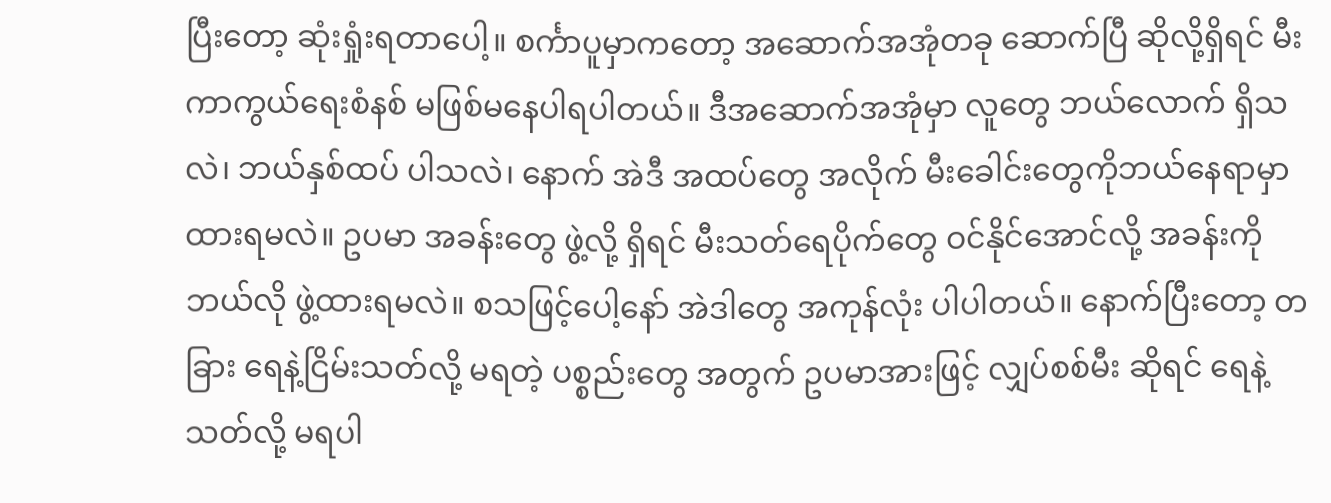ပြီးတော့ ဆုံးရှုံးရတာပေါ့။ စင်္ကာပူမှာကတော့ အဆောက်အအုံတခု ဆောက်ပြီ ဆိုလို့ရှိရင် မီးကာကွယ်ရေးစံနစ် မဖြစ်မနေပါရပါတယ်။ ဒီအဆောက်အအုံမှာ လူတွေ ဘယ်လောက် ရှိသလဲ၊ ဘယ်နှစ်ထပ် ပါသလဲ၊ နောက် အဲဒီ အထပ်တွေ အလိုက် မီးခေါင်းတွေကိုဘယ်နေရာမှာ ထားရမလဲ။ ဥပမာ အခန်းတွေ ဖွဲ့လို့ ရှိရင် မီးသတ်ရေပိုက်တွေ ဝင်နိုင်အောင်လို့ အခန်းကို ဘယ်လို ဖွဲ့ထားရမလဲ။ စသဖြင့်ပေါ့နော် အဲဒါတွေ အကုန်လုံး ပါပါတယ်။ နောက်ပြီးတော့ တခြား ရေနဲ့ငြိမ်းသတ်လို့ မရတဲ့ ပစ္စည်းတွေ အတွက် ဥပမာအားဖြင့် လျှပ်စစ်မီး ဆိုရင် ရေနဲ့ သတ်လို့ မရပါ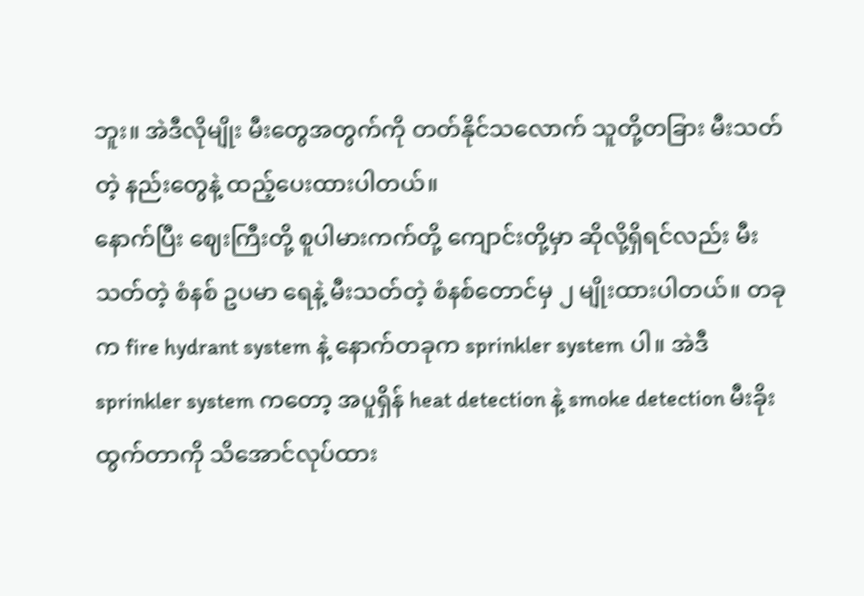ဘူး။ အဲဒီလိုမျိုး မီးတွေအတွက်ကို တတ်နိုင်သလောက် သူတို့တခြား မီးသတ်တဲ့ နည်းတွေနဲ့ ထည့်ပေးထားပါတယ်။
နောက်ပြီး ဈေးကြီးတို့ စူပါမားကက်တို့ ကျောင်းတို့မှာ ဆိုလို့ရှိရင်လည်း မီးသတ်တဲ့ စံနစ် ဥပမာ ရေနဲ့ မီးသတ်တဲ့ စံနစ်တောင်မှ ၂ မျိုးထားပါတယ်။ တခုက fire hydrant system နဲ့ နောက်တခုက sprinkler system ပါ။ အဲဒီ sprinkler system ကတော့ အပူရှိန် heat detection နဲ့ smoke detection မီးခိုးထွက်တာကို သိအောင်လုပ်ထား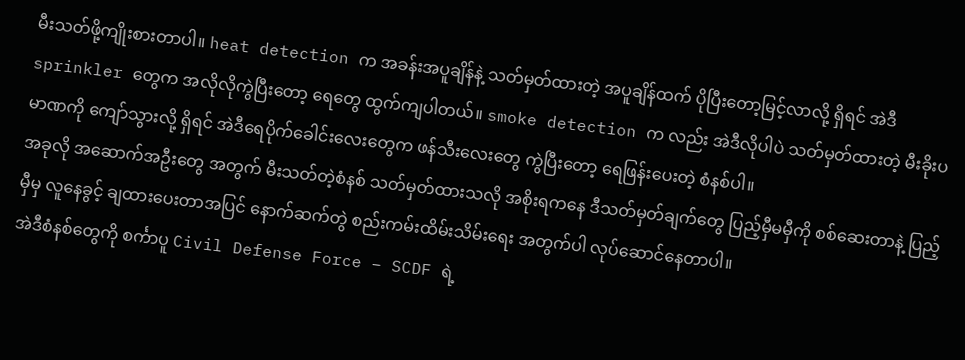မီးသတ်ဖို့ကျိုးစားတာပါ။ heat detection က အခန်းအပူချိန်နဲ့ သတ်မှတ်ထားတဲ့ အပူချိန်ထက် ပိုပြီးတော့မြင့်လာလို့ ရှိရင် အဲဒီ sprinkler တွေက အလိုလိုကွဲပြီးတော့ ရေတွေ ထွက်ကျပါတယ်။ smoke detection က လည်း အဲဒီလိုပါပဲ သတ်မှတ်ထားတဲ့ မီးခိုးပမာဏကို ကျော်သွားလို့ ရှိရင် အဲဒီရေပိုက်ခေါင်းလေးတွေက ဖန်သီးလေးတွေ ကွဲပြီးတော့ ရေဖြန်းပေးတဲ့ စံနစ်ပါ။
အခုလို အဆောက်အဦးတွေ အတွက် မီးသတ်တဲ့စံနစ် သတ်မှတ်ထားသလို အစိုးရကနေ ဒီသတ်မှတ်ချက်တွေ ပြည့်မှီမမှီကို စစ်ဆေးတာနဲ့ ပြည့်မှီမှ လူနေခွင့် ချထားပေးတာအပြင် နောက်ဆက်တွဲ စည်းကမ်းထိမ်းသိမ်းရေး အတွက်ပါ လုပ်ဆောင်နေတာပါ။
အဲဒီစံနစ်တွေကို စင်္ကာပူ Civil Defense Force – SCDF ရဲ့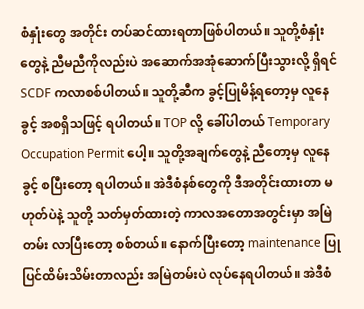စံနှုံးတွေ အတိုင်း တပ်ဆင်ထားရတာဖြစ်ပါတယ်။ သူတို့စံနှုံးတွေနဲ့ ညီမညီကိုလည်းပဲ အဆောက်အအုံဆောက်ပြီးသွားလို့ ရှိရင် SCDF ကလာစစ်ပါတယ်။ သူတို့ဆီက ခွင့်ပြုမိန့်ရတော့မှ လူနေခွင့် အစရှိသဖြင့် ရပါတယ်။ TOP လို့ ခေါ်ပါတယ် Temporary Occupation Permit ပေါ့။ သူတို့အချက်တွေနဲ့ ညီတော့မှ လူနေခွင့် စပြီးတော့ ရပါတယ်။ အဲဒီစံနစ်တွေကို ဒီအတိုင်းထားတာ မဟုတ်ပဲနဲ့ သူတို့ သတ်မှတ်ထားတဲ့ ကာလအတောအတွင်းမှာ အမြဲတမ်း လာပြီးတော့ စစ်တယ်။ နောက်ပြီးတော့ maintenance ပြုပြင်ထိမ်းသိမ်းတာလည်း အမြဲတမ်းပဲ လုပ်နေရပါတယ်။ အဲဒီစံ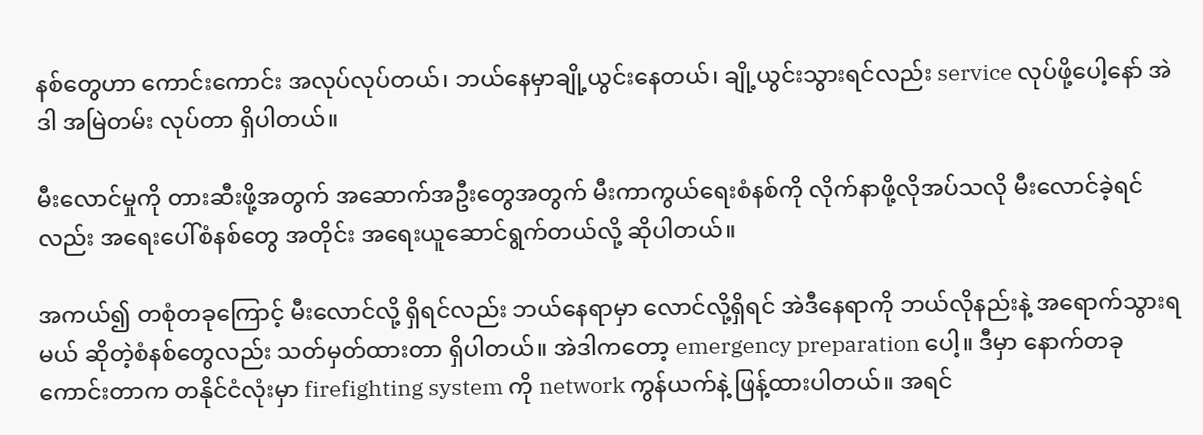နစ်တွေဟာ ကောင်းကောင်း အလုပ်လုပ်တယ်၊ ဘယ်နေမှာချို့ယွင်းနေတယ်၊ ချို့ယွင်းသွားရင်လည်း service လုပ်ဖို့ပေါ့နော် အဲဒါ အမြဲတမ်း လုပ်တာ ရှိပါတယ်။

မီးလောင်မှုကို တားဆီးဖို့အတွက် အဆောက်အဦးတွေအတွက် မီးကာကွယ်ရေးစံနစ်ကို လိုက်နာဖို့လိုအပ်သလို မီးလောင်ခဲ့ရင်လည်း အရေးပေါ်စံနစ်တွေ အတိုင်း အရေးယူဆောင်ရွက်တယ်လို့ ဆိုပါတယ်။

အကယ်၍ တစုံတခုကြောင့် မီးလောင်လို့ ရှိရင်လည်း ဘယ်နေရာမှာ လောင်လို့ရှိရင် အဲဒီနေရာကို ဘယ်လိုနည်းနဲ့ အရောက်သွားရမယ် ဆိုတဲ့စံနစ်တွေလည်း သတ်မှတ်ထားတာ ရှိပါတယ်။ အဲဒါကတော့ emergency preparation ပေါ့။ ဒီမှာ နောက်တခုကောင်းတာက တနိုင်ငံလုံးမှာ firefighting system ကို network ကွန်ယက်နဲ့ ဖြန့်ထားပါတယ်။ အရင်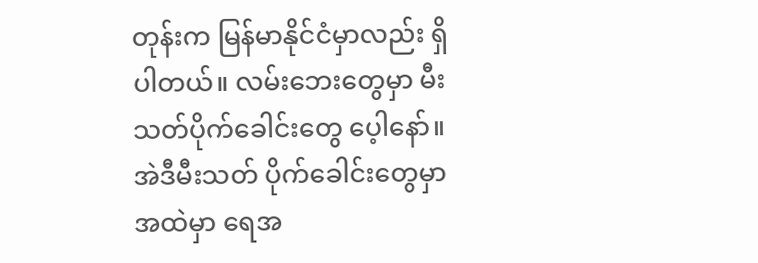တုန်းက မြန်မာနိုင်ငံမှာလည်း ရှိပါတယ်။ လမ်းဘေးတွေမှာ မီးသတ်ပိုက်ခေါင်းတွေ ပေ့ါနော်။ အဲဒီမီးသတ် ပိုက်ခေါင်းတွေမှာ အထဲမှာ ရေအ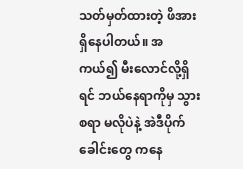သတ်မှတ်ထားတဲ့ ဖိအား ရှိနေပါတယ်။ အကယ်၍ မီးလောင်လို့ရှိရင် ဘယ်နေရာကိုမှ သွားစရာ မလိုပဲနဲ့ အဲဒီပိုက်ခေါင်းတွေ ကနေ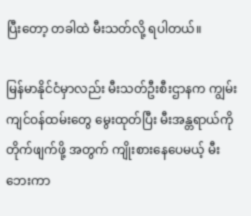ပြီးတော့ တခါထဲ မီးသတ်လို့ ရပါတယ်။

မြန်မာနိုင်ငံမှာလည်း မီးသတ်ဦးစီးဌာနက ကျွမ်းကျင်ဝန်ထမ်းတွေ မွေးထုတ်ပြီး မီးအန္တရာယ်ကို တိုက်ဖျက်ဖို့ အတွက် ကျိုးစားနေပေမယ့် မီးဘေးကာ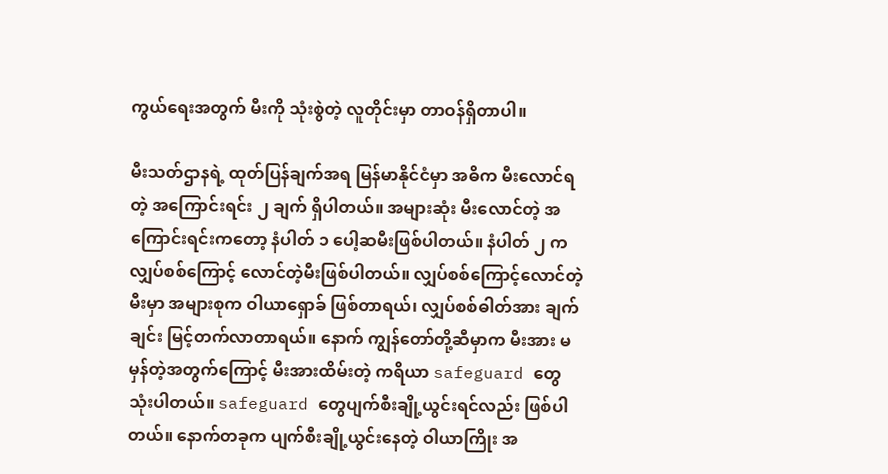ကွယ်ရေးအတွက် မီးကို သုံးစွဲတဲ့ လူတိုင်းမှာ တာဝန်ရှိတာပါ။

မီးသတ်ဌာနရဲ့ ထုတ်ပြန်ချက်အရ မြန်မာနိုင်ငံမှာ အဓိက မီးလောင်ရတဲ့ အကြောင်းရင်း ၂ ချက် ရှိပါတယ်။ အများဆုံး မီးလောင်တဲ့ အကြောင်းရင်းကတော့ နံပါတ် ၁ ပေါ့ဆမီးဖြစ်ပါတယ်။ နံပါတ် ၂ က လျှပ်စစ်ကြောင့် လောင်တဲ့မီးဖြစ်ပါတယ်။ လျှပ်စစ်ကြောင့်လောင်တဲ့ မီးမှာ အများစုက ဝါယာရှောခ် ဖြစ်တာရယ်၊ လျှပ်စစ်ဓါတ်အား ချက်ချင်း မြင့်တက်လာတာရယ်။ နောက် ကျွန်တော်တို့ဆီမှာက မီးအား မမှန်တဲ့အတွက်ကြောင့် မီးအားထိမ်းတဲ့ ကရိယာ safeguard တွေ သုံးပါတယ်။ safeguard တွေပျက်စီးချို့ယွင်းရင်လည်း ဖြစ်ပါတယ်။ နောက်တခုက ပျက်စီးချို့ယွင်းနေတဲ့ ဝါယာကြိုး အ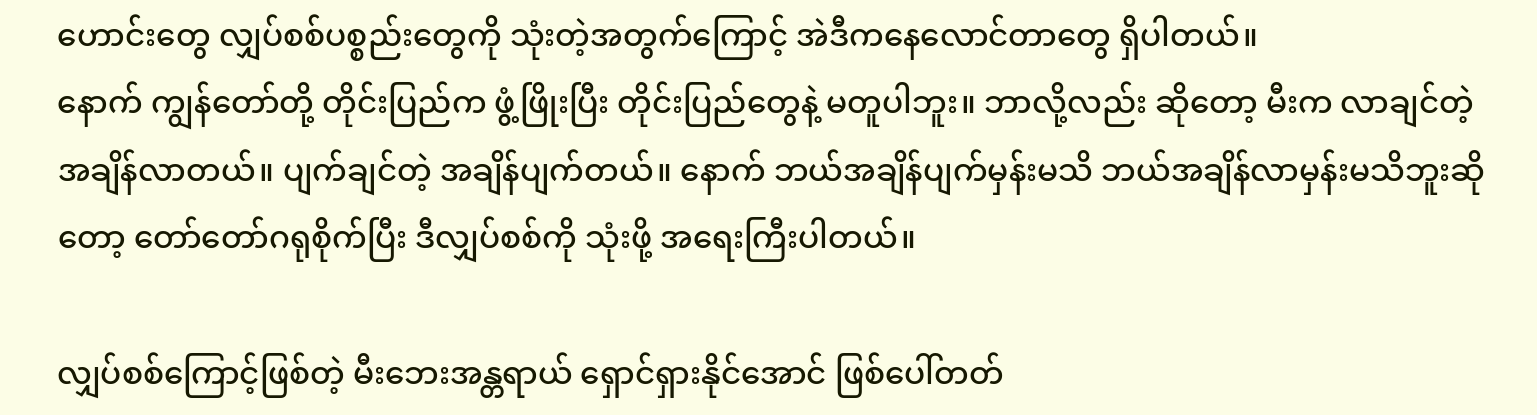ဟောင်းတွေ လျှပ်စစ်ပစ္စည်းတွေကို သုံးတဲ့အတွက်ကြောင့် အဲဒီကနေလောင်တာတွေ ရှိပါတယ်။
နောက် ကျွန်တော်တို့ တိုင်းပြည်က ဖွံ့ဖြိုးပြီး တိုင်းပြည်တွေနဲ့ မတူပါဘူး။ ဘာလို့လည်း ဆိုတော့ မီးက လာချင်တဲ့အချိန်လာတယ်။ ပျက်ချင်တဲ့ အချိန်ပျက်တယ်။ နောက် ဘယ်အချိန်ပျက်မှန်းမသိ ဘယ်အချိန်လာမှန်းမသိဘူးဆိုတော့ တော်တော်ဂရုစိုက်ပြီး ဒီလျှပ်စစ်ကို သုံးဖို့ အရေးကြီးပါတယ်။

လျှပ်စစ်ကြောင့်ဖြစ်တဲ့ မီးဘေးအန္တရာယ် ရှောင်ရှားနိုင်အောင် ဖြစ်ပေါ်တတ်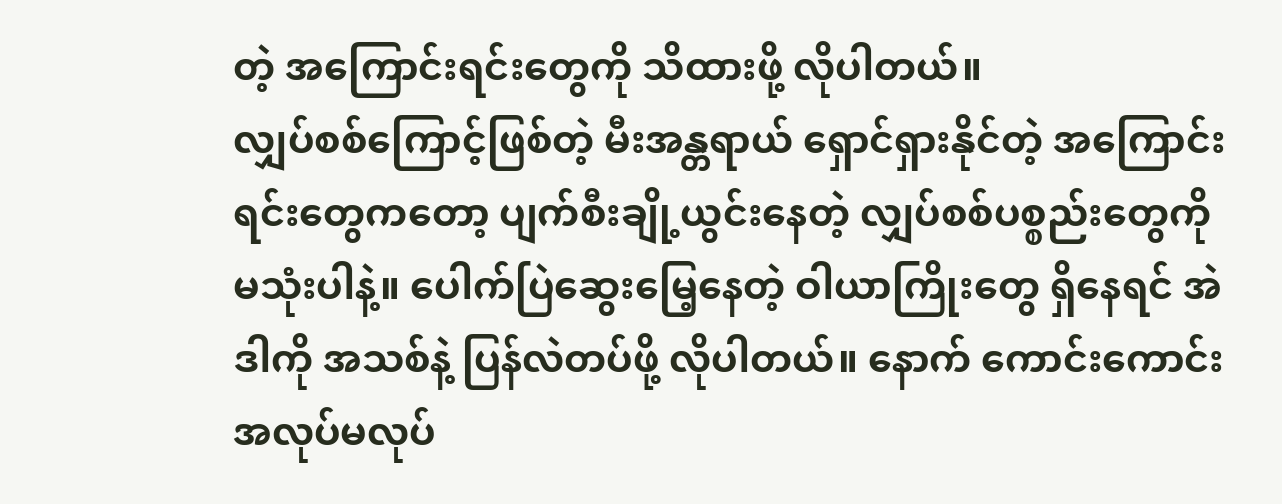တဲ့ အကြောင်းရင်းတွေကို သိထားဖို့ လိုပါတယ်။
လျှပ်စစ်ကြောင့်ဖြစ်တဲ့ မီးအန္တရာယ် ရှောင်ရှားနိုင်တဲ့ အကြောင်းရင်းတွေကတော့ ပျက်စီးချို့ယွင်းနေတဲ့ လျှပ်စစ်ပစ္စည်းတွေကို မသုံးပါနဲ့။ ပေါက်ပြဲဆွေးမြေ့နေတဲ့ ဝါယာကြိုးတွေ ရှိနေရင် အဲဒါကို အသစ်နဲ့ ပြန်လဲတပ်ဖို့ လိုပါတယ်။ နောက် ကောင်းကောင်း အလုပ်မလုပ်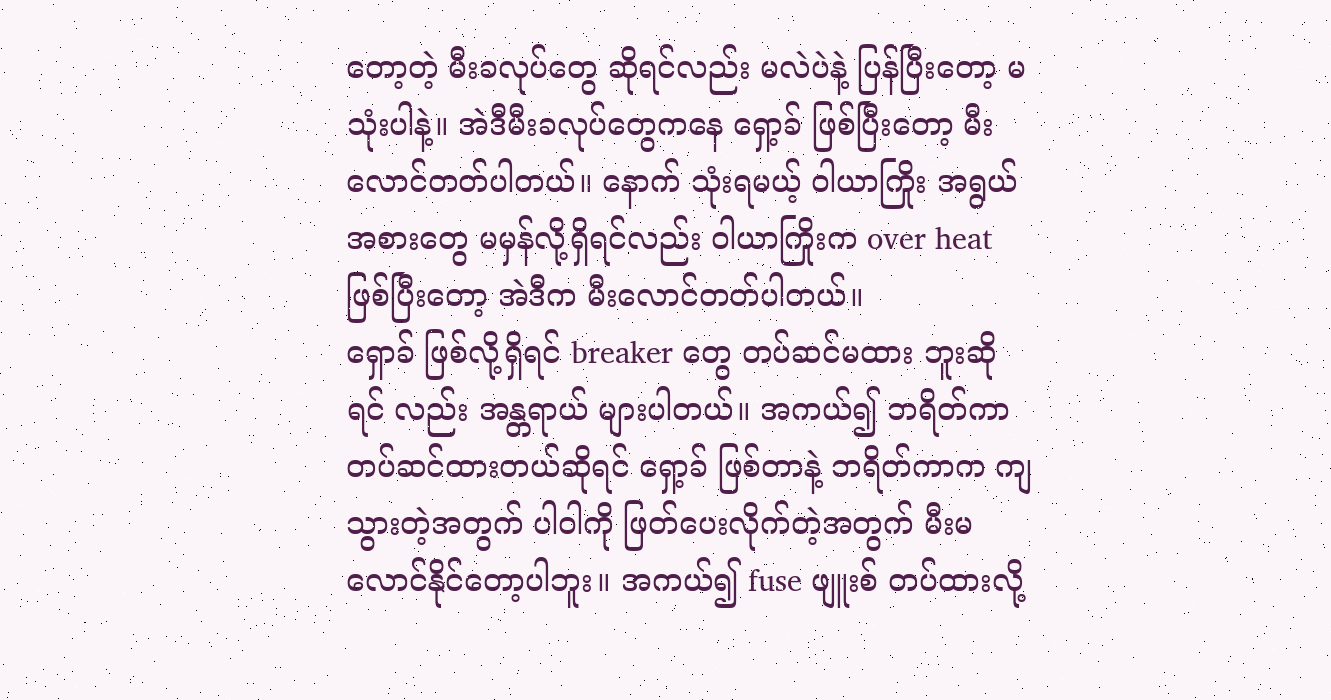တော့တဲ့ မီးခလုပ်တွေ ဆိုရင်လည်း မလဲပဲနဲ့ ပြန်ပြီးတော့ မသုံးပါနဲ့။ အဲဒီမီးခလုပ်တွေကနေ ရှော့ခ် ဖြစ်ပြီးတော့ မီးလောင်တတ်ပါတယ်။ နောက် သုံးရမယ့် ဝါယာကြိုး အရွယ်အစားတွေ မမှန်လို့ရှိရင်လည်း ဝါယာကြိုးက over heat ဖြစ်ပြီးတော့ အဲဒီက မီးလောင်တတ်ပါတယ်။
ရှောခ် ဖြစ်လို့ရှိရင် breaker တွေ တပ်ဆင်မထား ဘူးဆိုရင် လည်း အန္တရာယ် များပါတယ်။ အကယ်၍ ဘရိတ်ကာ တပ်ဆင်ထားတယ်ဆိုရင် ရှော့ခ် ဖြစ်တာနဲ့ ဘရိတ်ကာက ကျသွားတဲ့အတွက် ပါဝါကို ဖြတ်ပေးလိုက်တဲ့အတွက် မီးမလောင်နိုင်တော့ပါဘူး။ အကယ်၍ fuse ဖျူးစ် တပ်ထားလို့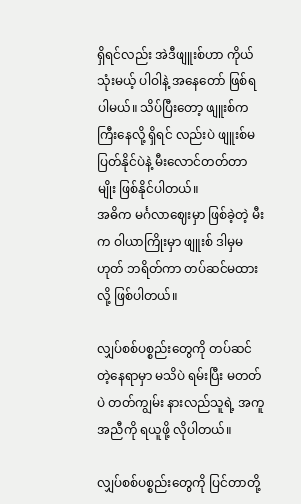ရှိရင်လည်း အဲဒီဖျူးစ်ဟာ ကိုယ်သုံးမယ့် ပါဝါနဲ့ အနေတော် ဖြစ်ရပါမယ်။ သိပ်ပြီးတော့ ဖျူးစ်က ကြီးနေလို့ ရှိရင် လည်းပဲ ဖျူးစ်မပြတ်နိုင်ပဲနဲ့ မီးလောင်တတ်တာမျိုး ဖြစ်နိုင်ပါတယ်။
အဓိက မင်္ဂလာဈေးမှာ ဖြစ်ခဲ့တဲ့ မီးက ဝါယာကြိုးမှာ ဖျူးစ် ဒါမှမဟုတ် ဘရိတ်ကာ တပ်ဆင်မထားလို့ ဖြစ်ပါတယ်။

လျှပ်စစ်ပစ္စည်းတွေကို တပ်ဆင်တဲ့နေရာမှာ မသိပဲ ရမ်းပြီး မတတ်ပဲ တတ်ကျွမ်း နားလည်သူရဲ့ အကူအညီကို ရယူဖို့ လိုပါတယ်။

လျှပ်စစ်ပစ္စည်းတွေကို ပြင်တာတို့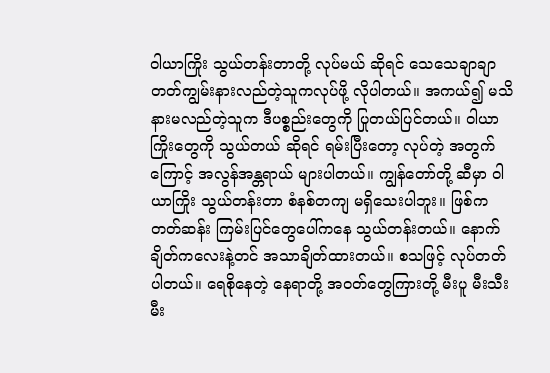ဝါယာကြိုး သွယ်တန်းတာတို့ လုပ်မယ် ဆိုရင် သေသေချာချာ တတ်ကျွမ်းနားလည်တဲ့သူကလုပ်ဖို့ လိုပါတယ်။ အကယ်၍ မသိနားမလည်တဲ့သူက ဒီပစ္စည်းတွေကို ပြုတယ်ပြင်တယ်။ ဝါယာကြိုးတွေကို သွယ်တယ် ဆိုရင် ရမ်းပြီးတော့ လုပ်တဲ့ အတွက်ကြောင့် အလွန်အန္တရာယ် များပါတယ်။ ကျွန်တော်တို့ ဆီမှာ ဝါယာကြိုး သွယ်တန်းတာ စံနစ်တကျ မရှိသေးပါဘူး။ ဖြစ်ကတတ်ဆန်း ကြမ်းပြင်တွေပေါ်ကနေ သွယ်တန်းတယ်။ နောက် ချိတ်ကလေးနဲ့တင် အသာချိတ်ထားတယ်။ စသဖြင့် လုပ်တတ်ပါတယ်။ ရေစိုနေတဲ့ နေရာတို့ အဝတ်တွေကြားတို့ မီးပူ မီးသီး မီး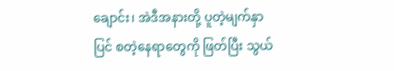ချောင်း၊ အဲဒီအနားတို့ ပူတဲ့မျက်နှာပြင် စတဲ့နေရာတွေကို ဖြတ်ပြီး သွယ်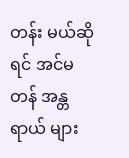တန်း မယ်ဆိုရင် အင်မတန် အန္တရာယ် များ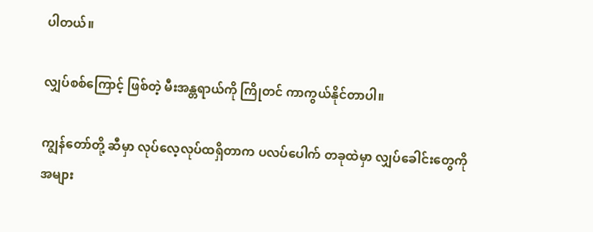ပါတယ်။

လျှပ်စစ်ကြောင့် ဖြစ်တဲ့ မီးအန္တရာယ်ကို ကြိုတင် ကာကွယ်နိုင်တာပါ။

ကျွန်တော်တို့ ဆီမှာ လုပ်လေ့လုပ်ထရှိတာက ပလပ်ပေါက် တခုထဲမှာ လျှပ်ခေါင်းတွေကို အများ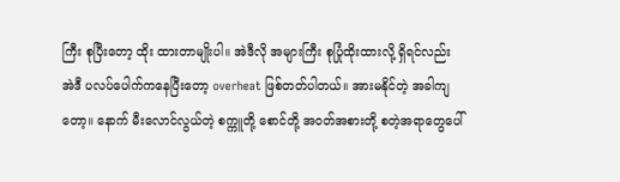ကြီး စုပြီးတော့ ထိုး ထားတာမျိုးပါ။ အဲဒီလို အများကြီး စုပြုံထိုးထားလို့ ရှိရင်လည်း အဲဒီ ပလပ်ပေါက်ကနေပြီးတော့ overheat ဖြစ်တတ်ပါတယ်။ အားမနိုင်တဲ့ အခါကျတော့။ နောက် မီးလောင်လွယ်တဲ့ စက္ကူတို့ စောင်တို့ အဝတ်အစားတို့ စတဲ့အရာတွေပေါ်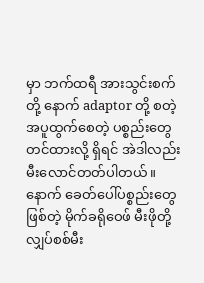မှာ ဘက်ထရီ အားသွင်းစက်တို့ နောက် adaptor တို့ စတဲ့ အပူထွက်စေတဲ့ ပစ္စည်းတွေ တင်ထားလို့ ရှိရင် အဲဒါလည်း မီးလောင်တတ်ပါတယ်။
နောက် ခေတ်ပေါ်ပစ္စည်းတွေ ဖြစ်တဲ့ မိုက်ခရိုဝေဖ် မီးဖိုတို့ လျှပ်စစ်မီး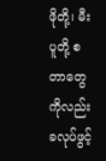ဖိုတို့၊ မီးပူတို့ စတာတွေကိုလည်း ခလုပ်ဖွင့်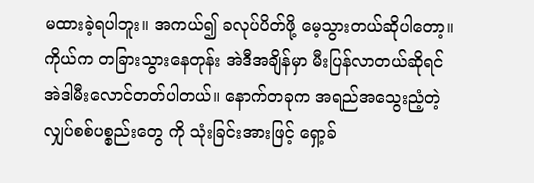မထားခဲ့ရပါဘူး။ အကယ်၍ ခလုပ်ပိတ်ဖို့ မေ့သွားတယ်ဆိုပါတော့။ ကိုယ်က တခြားသွားနေတုန်း အဲဒီအချိန်မှာ မီးပြန်လာတယ်ဆိုရင် အဲဒါမီးလောင်တတ်ပါတယ်။ နောက်တခုက အရည်အသွေးညံ့တဲ့ လျှပ်စစ်ပစ္စည်းတွေ ကို သုံးခြင်းအားဖြင့် ရှော့ခ်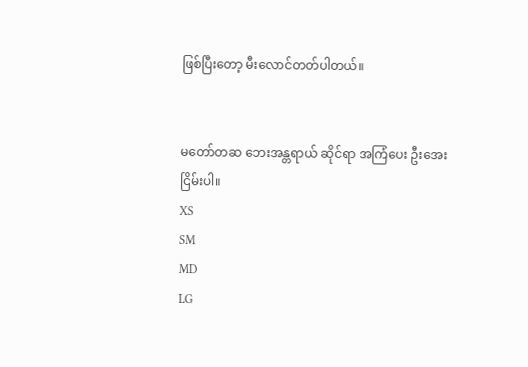ဖြစ်ပြီးတော့ မီးလောင်တတ်ပါတယ်။


မတော်တဆ ဘေးအန္တရာယ် ဆိုင်ရာ အကြံပေး ဦးအေးငြိမ်းပါ။
XS
SM
MD
LG